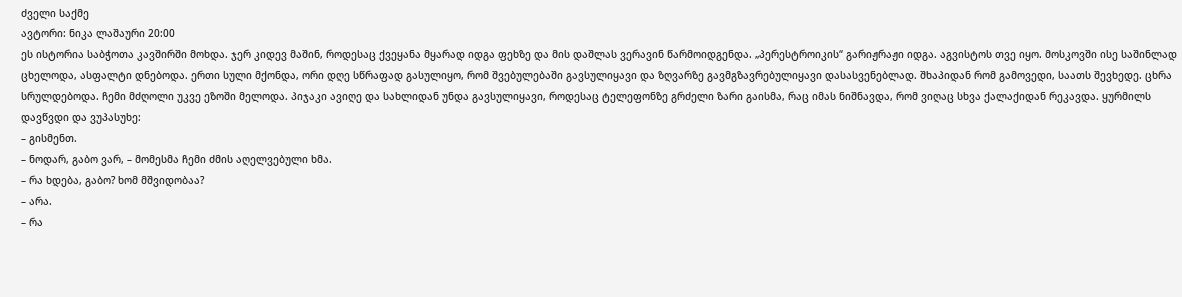ძველი საქმე
ავტორი: ნიკა ლაშაური 20:00
ეს ისტორია საბჭოთა კავშირში მოხდა. ჯერ კიდევ მაშინ, როდესაც ქვეყანა მყარად იდგა ფეხზე და მის დაშლას ვერავინ წარმოიდგენდა. „პერესტროიკის“ გარიჟრაჟი იდგა. აგვისტოს თვე იყო. მოსკოვში ისე საშინლად ცხელოდა, ასფალტი დნებოდა. ერთი სული მქონდა, ორი დღე სწრაფად გასულიყო, რომ შვებულებაში გავსულიყავი და ზღვარზე გავმგზავრებულიყავი დასასვენებლად. შხაპიდან რომ გამოვედი, საათს შევხედე. ცხრა სრულდებოდა. ჩემი მძღოლი უკვე ეზოში მელოდა. პიჯაკი ავიღე და სახლიდან უნდა გავსულიყავი, როდესაც ტელეფონზე გრძელი ზარი გაისმა, რაც იმას ნიშნავდა, რომ ვიღაც სხვა ქალაქიდან რეკავდა. ყურმილს დავწვდი და ვუპასუხე:
– გისმენთ.
– ნოდარ, გაბო ვარ, – მომესმა ჩემი ძმის აღელვებული ხმა.
– რა ხდება, გაბო? ხომ მშვიდობაა?
– არა.
– რა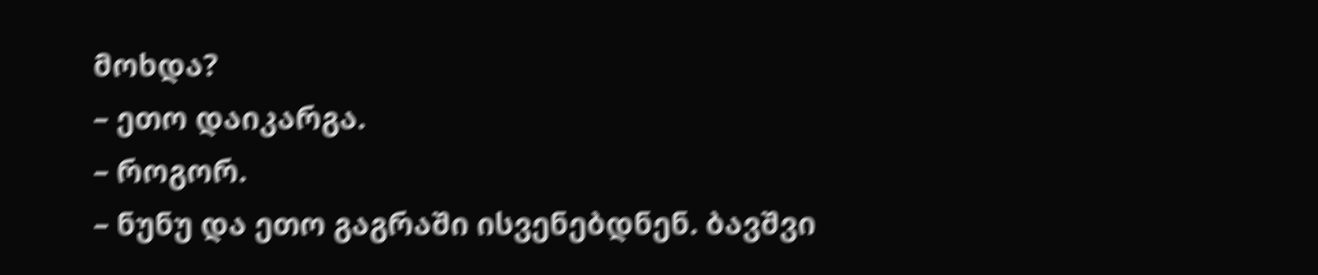მოხდა?
– ეთო დაიკარგა.
– როგორ.
– ნუნუ და ეთო გაგრაში ისვენებდნენ. ბავშვი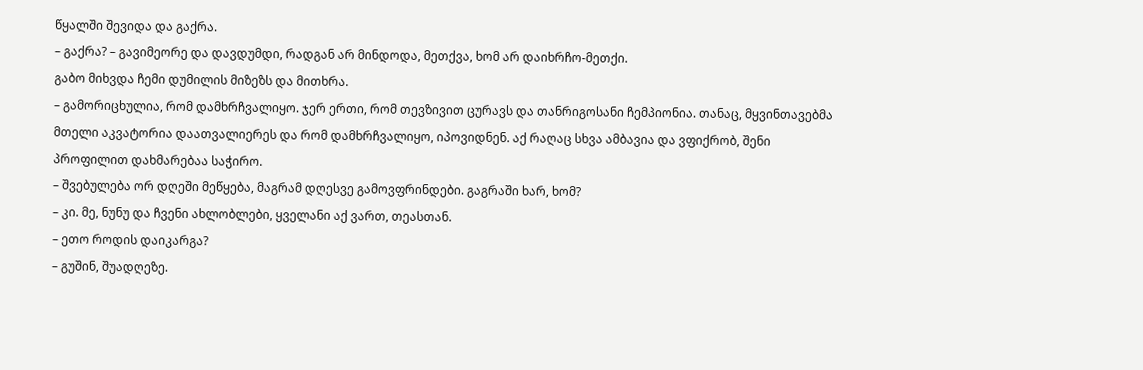წყალში შევიდა და გაქრა.
– გაქრა? – გავიმეორე და დავდუმდი, რადგან არ მინდოდა, მეთქვა, ხომ არ დაიხრჩო-მეთქი.
გაბო მიხვდა ჩემი დუმილის მიზეზს და მითხრა.
– გამორიცხულია, რომ დამხრჩვალიყო. ჯერ ერთი, რომ თევზივით ცურავს და თანრიგოსანი ჩემპიონია. თანაც, მყვინთავებმა მთელი აკვატორია დაათვალიერეს და რომ დამხრჩვალიყო, იპოვიდნენ. აქ რაღაც სხვა ამბავია და ვფიქრობ, შენი პროფილით დახმარებაა საჭირო.
– შვებულება ორ დღეში მეწყება, მაგრამ დღესვე გამოვფრინდები. გაგრაში ხარ, ხომ?
– კი. მე, ნუნუ და ჩვენი ახლობლები, ყველანი აქ ვართ, თეასთან.
– ეთო როდის დაიკარგა?
– გუშინ, შუადღეზე.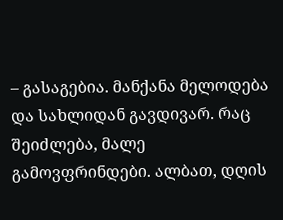– გასაგებია. მანქანა მელოდება და სახლიდან გავდივარ. რაც შეიძლება, მალე გამოვფრინდები. ალბათ, დღის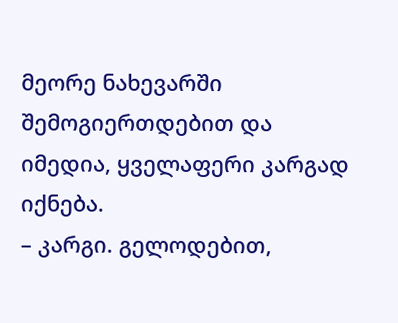მეორე ნახევარში შემოგიერთდებით და იმედია, ყველაფერი კარგად იქნება.
– კარგი. გელოდებით,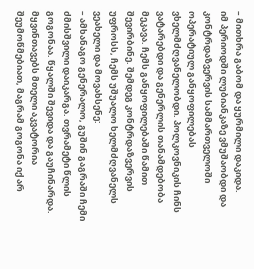– მითხრა გაბომ და ყურმილი დაკიდა.
იმ პერიოდში ლუბიანკაზე ვმუშაობდი და კონტრდაზვერვის სამმართველოში ოპერატიულ განყოფილებას ვხელმძღვანელობდი. პოლკოვნიკის ჩინს ვატარებდი და გენერლის თანამდებობა მეკავა. ჩემს განყოფილებაში წამით შევირბინე. შემდეგ კონტრდაზვერვის უფროსს, ჩემს უშუალო ხელმძღვანელს ვეახელი და მოვახსენე:
– ამხანაგო გენერალო, გუშინ გაგრაში ჩემი ძმისშვილი დაიკარგა. თვრამეტი წლის გოგონაა. წყალში შევიდა და გაუჩინარდა. მყვინთავებს მთელი აკვატორია შეუმოწმებიათ, მაგრამ გოგონა იქ არ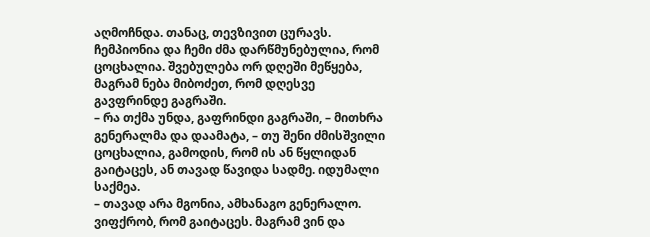აღმოჩნდა. თანაც, თევზივით ცურავს. ჩემპიონია და ჩემი ძმა დარწმუნებულია, რომ ცოცხალია. შვებულება ორ დღეში მეწყება, მაგრამ ნება მიბოძეთ, რომ დღესვე გავფრინდე გაგრაში.
– რა თქმა უნდა, გაფრინდი გაგრაში, – მითხრა გენერალმა და დაამატა, – თუ შენი ძმისშვილი ცოცხალია, გამოდის, რომ ის ან წყლიდან გაიტაცეს, ან თავად წავიდა სადმე. იდუმალი საქმეა.
– თავად არა მგონია, ამხანაგო გენერალო. ვიფქრობ, რომ გაიტაცეს. მაგრამ ვინ და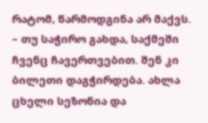რატომ, წარმოდგინა არ მაქვს.
– თუ საჭირო გახდა, საქმეში ჩვენც ჩავერთვებით. შენ კი ბილეთი დაგჭირდება. ახლა ცხელი სეზონია და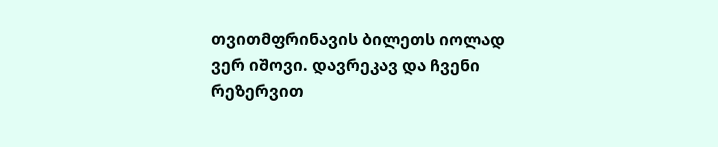თვითმფრინავის ბილეთს იოლად ვერ იშოვი. დავრეკავ და ჩვენი რეზერვით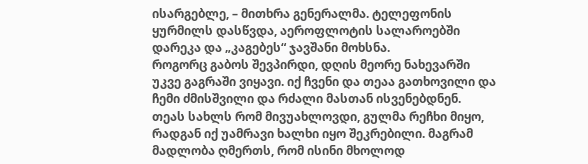ისარგებლე, – მითხრა გენერალმა. ტელეფონის ყურმილს დასწვდა, აეროფლოტის სალაროებში დარეკა და „კაგებეს“ ჯავშანი მოხსნა.
როგორც გაბოს შევპირდი, დღის მეორე ნახევარში უკვე გაგრაში ვიყავი. იქ ჩვენი და თეაა გათხოვილი და ჩემი ძმისშვილი და რძალი მასთან ისვენებდნენ. თეას სახლს რომ მივუახლოვდი, გულმა რეჩხი მიყო, რადგან იქ უამრავი ხალხი იყო შეკრებილი. მაგრამ მადლობა ღმერთს, რომ ისინი მხოლოდ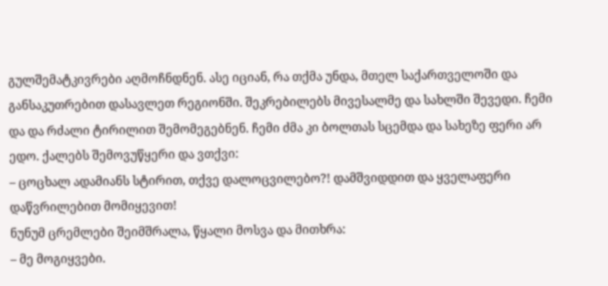გულშემატკივრები აღმოჩნდნენ. ასე იციან, რა თქმა უნდა, მთელ საქართველოში და განსაკუთრებით დასავლეთ რეგიონში. შეკრებილებს მივესალმე და სახლში შევედი. ჩემი და და რძალი ტირილით შემომეგებნენ. ჩემი ძმა კი ბოლთას სცემდა და სახეზე ფერი არ ედო. ქალებს შემოვუწყერი და ვთქვი:
– ცოცხალ ადამიანს სტირით, თქვე დალოცვილებო?! დამშვიდდით და ყველაფერი დაწვრილებით მომიყევით!
ნუნუმ ცრემლები შეიმშრალა, წყალი მოსვა და მითხრა:
– მე მოგიყვები.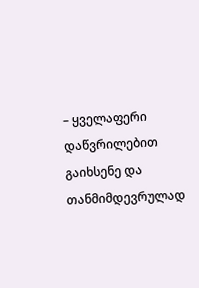– ყველაფერი დაწვრილებით გაიხსენე და თანმიმდევრულად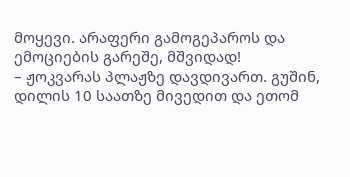მოყევი. არაფერი გამოგეპაროს და ემოციების გარეშე, მშვიდად!
– ჟოკვარას პლაჟზე დავდივართ. გუშინ, დილის 10 საათზე მივედით და ეთომ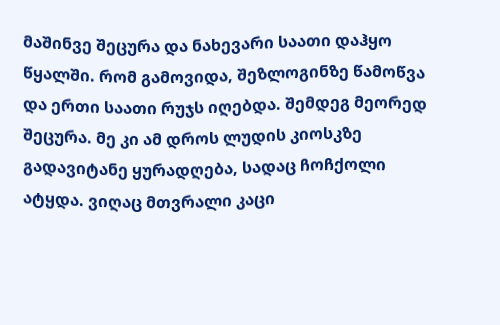მაშინვე შეცურა და ნახევარი საათი დაჰყო წყალში. რომ გამოვიდა, შეზლოგინზე წამოწვა და ერთი საათი რუჯს იღებდა. შემდეგ მეორედ შეცურა. მე კი ამ დროს ლუდის კიოსკზე გადავიტანე ყურადღება, სადაც ჩოჩქოლი ატყდა. ვიღაც მთვრალი კაცი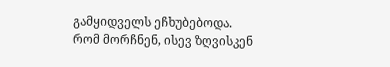გამყიდველს ეჩხუბებოდა. რომ მორჩნენ, ისევ ზღვისკენ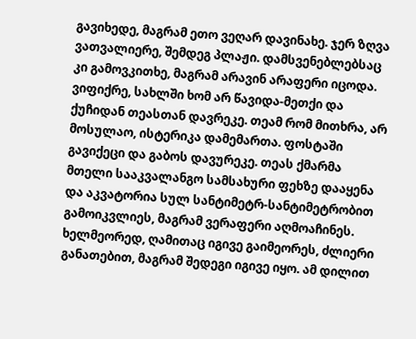გავიხედე, მაგრამ ეთო ვეღარ დავინახე. ჯერ ზღვა ვათვალიერე, შემდეგ პლაჟი. დამსვენებლებსაც კი გამოვკითხე, მაგრამ არავინ არაფერი იცოდა. ვიფიქრე, სახლში ხომ არ წავიდა-მეთქი და ქუჩიდან თეასთან დავრეკე. თეამ რომ მითხრა, არ მოსულაო, ისტერიკა დამემართა. ფოსტაში გავიქეცი და გაბოს დავურეკე. თეას ქმარმა მთელი სააკვალანგო სამსახური ფეხზე დააყენა და აკვატორია სულ სანტიმეტრ-სანტიმეტრობით გამოიკვლიეს, მაგრამ ვერაფერი აღმოაჩინეს. ხელმეორედ, ღამითაც იგივე გაიმეორეს, ძლიერი განათებით, მაგრამ შედეგი იგივე იყო. ამ დილით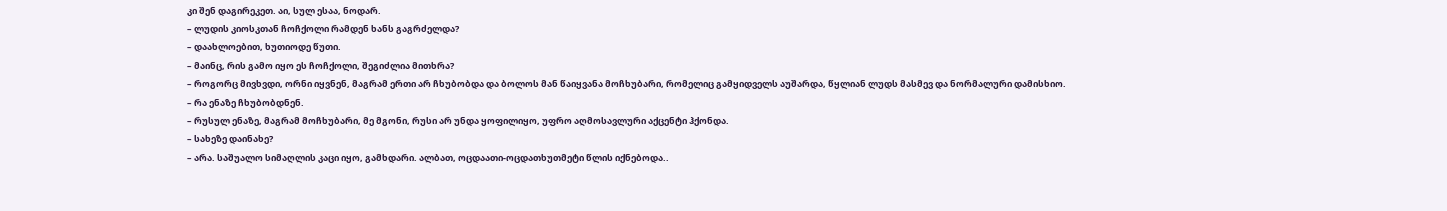კი შენ დაგირეკეთ. აი, სულ ესაა, ნოდარ.
– ლუდის კიოსკთან ჩოჩქოლი რამდენ ხანს გაგრძელდა?
– დაახლოებით, ხუთიოდე წუთი.
– მაინც, რის გამო იყო ეს ჩოჩქოლი, შეგიძლია მითხრა?
– როგორც მივხვდი, ორნი იყვნენ, მაგრამ ერთი არ ჩხუბობდა და ბოლოს მან წაიყვანა მოჩხუბარი, რომელიც გამყიდველს აუშარდა, წყლიან ლუდს მასმევ და ნორმალური დამისხიო.
– რა ენაზე ჩხუბობდნენ.
– რუსულ ენაზე, მაგრამ მოჩხუბარი, მე მგონი, რუსი არ უნდა ყოფილიყო, უფრო აღმოსავლური აქცენტი ჰქონდა.
– სახეზე დაინახე?
– არა. საშუალო სიმაღლის კაცი იყო, გამხდარი. ალბათ, ოცდაათი-ოცდათხუთმეტი წლის იქნებოდა..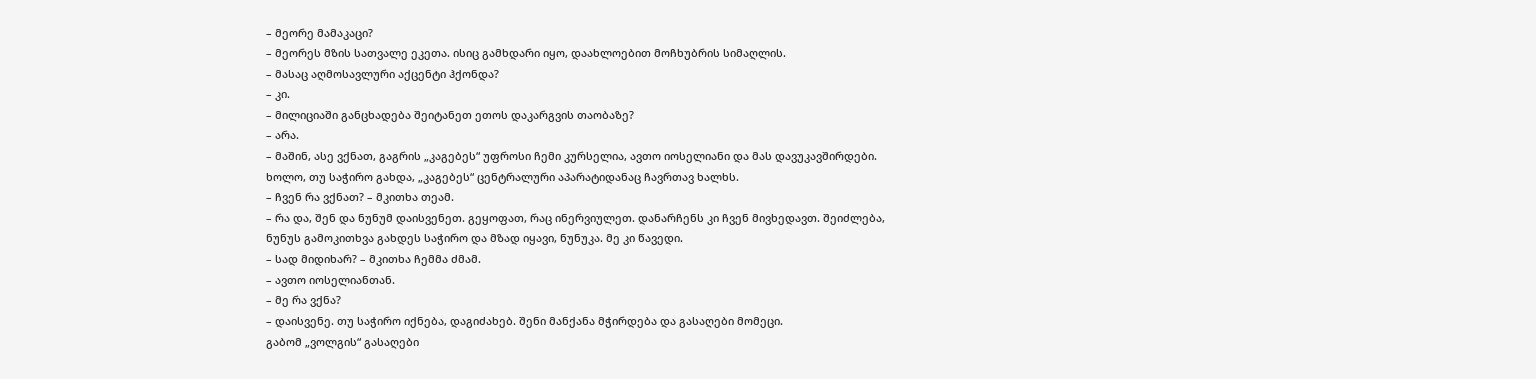– მეორე მამაკაცი?
– მეორეს მზის სათვალე ეკეთა. ისიც გამხდარი იყო, დაახლოებით მოჩხუბრის სიმაღლის.
– მასაც აღმოსავლური აქცენტი ჰქონდა?
– კი.
– მილიციაში განცხადება შეიტანეთ ეთოს დაკარგვის თაობაზე?
– არა.
– მაშინ, ასე ვქნათ, გაგრის „კაგებეს“ უფროსი ჩემი კურსელია, ავთო იოსელიანი და მას დავუკავშირდები. ხოლო, თუ საჭირო გახდა, „კაგებეს“ ცენტრალური აპარატიდანაც ჩავრთავ ხალხს.
– ჩვენ რა ვქნათ? – მკითხა თეამ.
– რა და, შენ და ნუნუმ დაისვენეთ. გეყოფათ, რაც ინერვიულეთ. დანარჩენს კი ჩვენ მივხედავთ. შეიძლება, ნუნუს გამოკითხვა გახდეს საჭირო და მზად იყავი, ნუნუკა. მე კი წავედი.
– სად მიდიხარ? – მკითხა ჩემმა ძმამ.
– ავთო იოსელიანთან.
– მე რა ვქნა?
– დაისვენე. თუ საჭირო იქნება, დაგიძახებ. შენი მანქანა მჭირდება და გასაღები მომეცი.
გაბომ „ვოლგის“ გასაღები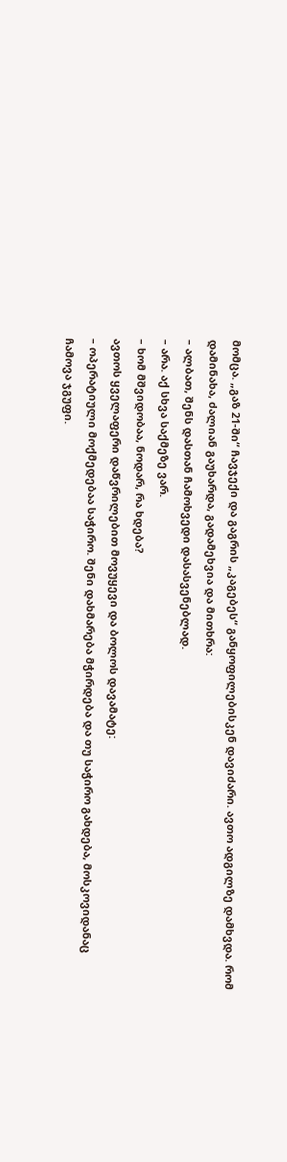მომცა. „გაზ 21-ში“ ჩავჯექი და გაგრის „კაგებეს“ განყოფილებისკენ დავიძარი. ავთო ადგილზე დამხვდა. რომ დამინახა, ძალიან გაუხარდა, გადამეხვია და მითხრა:
– ალბათ, შენს დასთან ჩამოხვედი დასასვენებლად.
– არა. აქ სხვა საქმეზე ვარ.
– ხომ მშვიდობაა, ნოდარ, რა ხდება?
ავთოს ყველაფერი დაწვრილებით მოვუყევი და ბოლოს დავამატე:
– ოპერატიული მოქმედებაა საჭირო. შენი დახმარება მჭირდება და თუ საჭირო გახდება, მოსკოვიდანაც ჩამოვა ჯგუფი.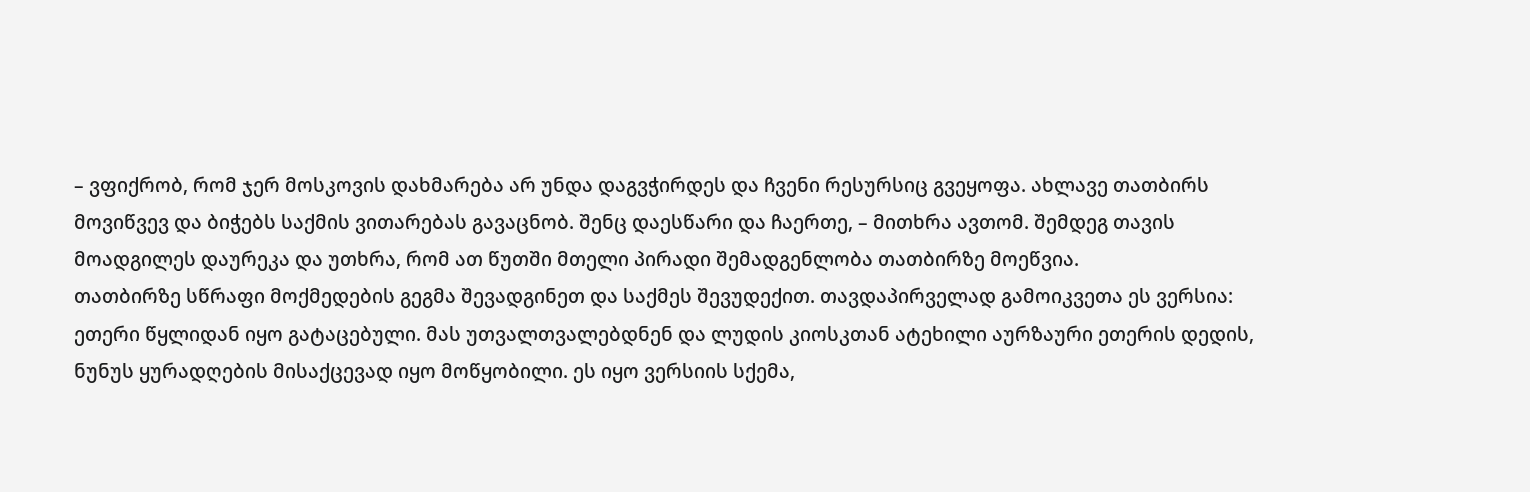– ვფიქრობ, რომ ჯერ მოსკოვის დახმარება არ უნდა დაგვჭირდეს და ჩვენი რესურსიც გვეყოფა. ახლავე თათბირს მოვიწვევ და ბიჭებს საქმის ვითარებას გავაცნობ. შენც დაესწარი და ჩაერთე, – მითხრა ავთომ. შემდეგ თავის მოადგილეს დაურეკა და უთხრა, რომ ათ წუთში მთელი პირადი შემადგენლობა თათბირზე მოეწვია.
თათბირზე სწრაფი მოქმედების გეგმა შევადგინეთ და საქმეს შევუდექით. თავდაპირველად გამოიკვეთა ეს ვერსია: ეთერი წყლიდან იყო გატაცებული. მას უთვალთვალებდნენ და ლუდის კიოსკთან ატეხილი აურზაური ეთერის დედის, ნუნუს ყურადღების მისაქცევად იყო მოწყობილი. ეს იყო ვერსიის სქემა,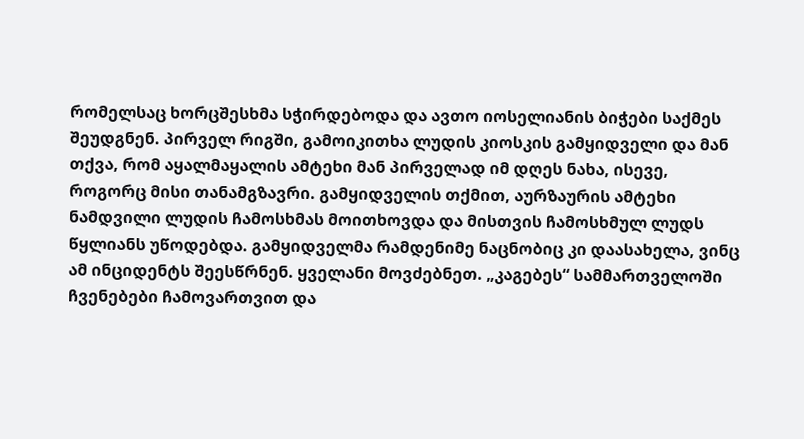რომელსაც ხორცშესხმა სჭირდებოდა და ავთო იოსელიანის ბიჭები საქმეს შეუდგნენ. პირველ რიგში, გამოიკითხა ლუდის კიოსკის გამყიდველი და მან თქვა, რომ აყალმაყალის ამტეხი მან პირველად იმ დღეს ნახა, ისევე, როგორც მისი თანამგზავრი. გამყიდველის თქმით, აურზაურის ამტეხი ნამდვილი ლუდის ჩამოსხმას მოითხოვდა და მისთვის ჩამოსხმულ ლუდს წყლიანს უწოდებდა. გამყიდველმა რამდენიმე ნაცნობიც კი დაასახელა, ვინც ამ ინციდენტს შეესწრნენ. ყველანი მოვძებნეთ. „კაგებეს“ სამმართველოში ჩვენებები ჩამოვართვით და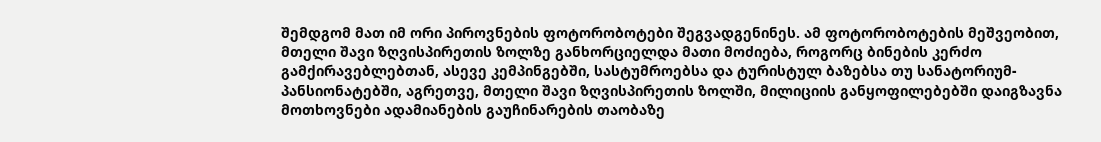შემდგომ მათ იმ ორი პიროვნების ფოტორობოტები შეგვადგენინეს. ამ ფოტორობოტების მეშვეობით, მთელი შავი ზღვისპირეთის ზოლზე განხორციელდა მათი მოძიება, როგორც ბინების კერძო გამქირავებლებთან, ასევე კემპინგებში, სასტუმროებსა და ტურისტულ ბაზებსა თუ სანატორიუმ-პანსიონატებში, აგრეთვე, მთელი შავი ზღვისპირეთის ზოლში, მილიციის განყოფილებებში დაიგზავნა მოთხოვნები ადამიანების გაუჩინარების თაობაზე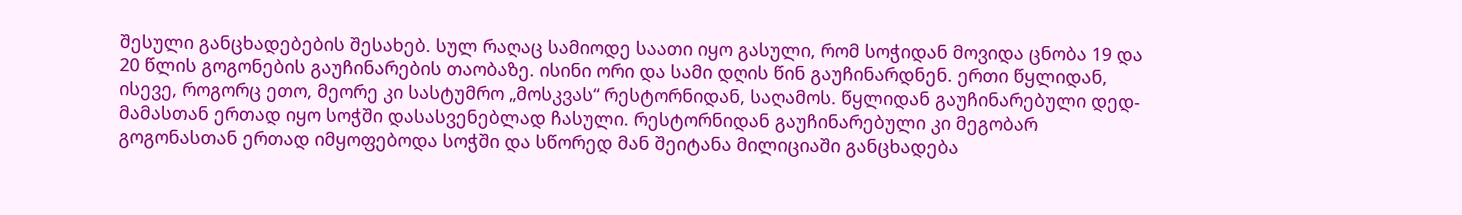შესული განცხადებების შესახებ. სულ რაღაც სამიოდე საათი იყო გასული, რომ სოჭიდან მოვიდა ცნობა 19 და 20 წლის გოგონების გაუჩინარების თაობაზე. ისინი ორი და სამი დღის წინ გაუჩინარდნენ. ერთი წყლიდან, ისევე, როგორც ეთო, მეორე კი სასტუმრო „მოსკვას“ რესტორნიდან, საღამოს. წყლიდან გაუჩინარებული დედ-მამასთან ერთად იყო სოჭში დასასვენებლად ჩასული. რესტორნიდან გაუჩინარებული კი მეგობარ გოგონასთან ერთად იმყოფებოდა სოჭში და სწორედ მან შეიტანა მილიციაში განცხადება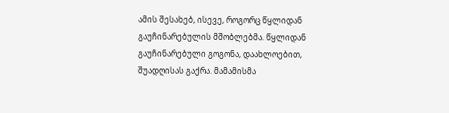ამის შესახებ, ისევე, როგორც წყლიდან გაუჩინარებულის მშობლებმა. წყლიდან გაუჩინარებული გოგონა, დაახლოებით, შუადღისას გაქრა. მამამისმა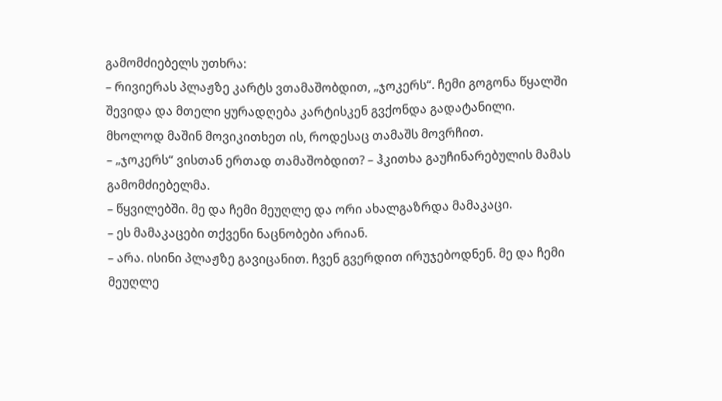გამომძიებელს უთხრა:
– რივიერას პლაჟზე კარტს ვთამაშობდით, „ჯოკერს“. ჩემი გოგონა წყალში შევიდა და მთელი ყურადღება კარტისკენ გვქონდა გადატანილი. მხოლოდ მაშინ მოვიკითხეთ ის, როდესაც თამაშს მოვრჩით.
– „ჯოკერს“ ვისთან ერთად თამაშობდით? – ჰკითხა გაუჩინარებულის მამას გამომძიებელმა.
– წყვილებში. მე და ჩემი მეუღლე და ორი ახალგაზრდა მამაკაცი.
– ეს მამაკაცები თქვენი ნაცნობები არიან.
– არა. ისინი პლაჟზე გავიცანით. ჩვენ გვერდით ირუჯებოდნენ. მე და ჩემი მეუღლე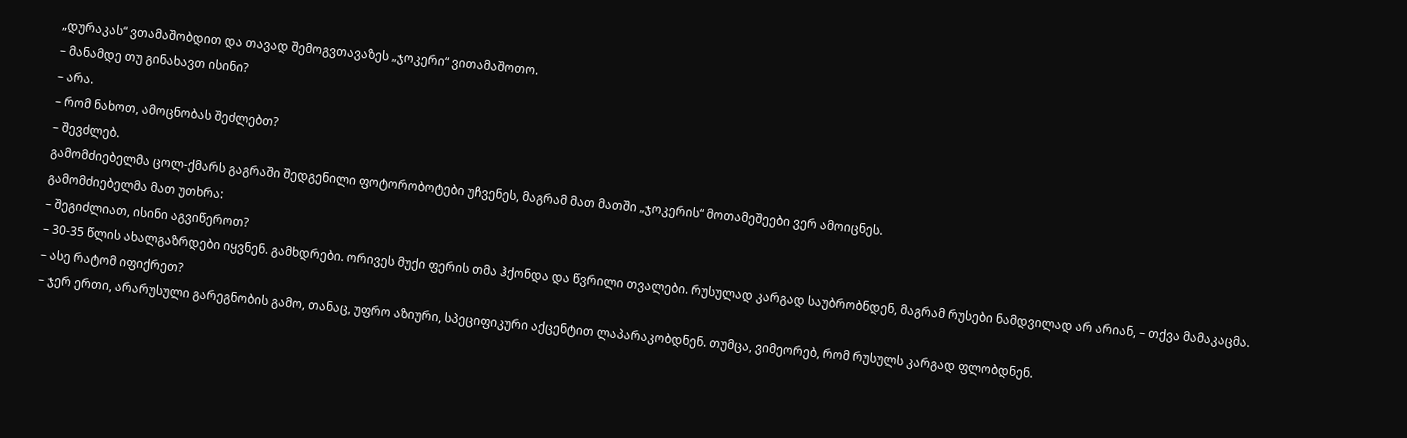„დურაკას“ ვთამაშობდით და თავად შემოგვთავაზეს „ჯოკერი“ ვითამაშოთო.
– მანამდე თუ გინახავთ ისინი?
– არა.
– რომ ნახოთ, ამოცნობას შეძლებთ?
– შევძლებ.
გამომძიებელმა ცოლ-ქმარს გაგრაში შედგენილი ფოტორობოტები უჩვენეს, მაგრამ მათ მათში „ჯოკერის“ მოთამეშეები ვერ ამოიცნეს.
გამომძიებელმა მათ უთხრა:
– შეგიძლიათ, ისინი აგვიწეროთ?
– 30-35 წლის ახალგაზრდები იყვნენ. გამხდრები. ორივეს მუქი ფერის თმა ჰქონდა და წვრილი თვალები. რუსულად კარგად საუბრობნდენ, მაგრამ რუსები ნამდვილად არ არიან, – თქვა მამაკაცმა.
– ასე რატომ იფიქრეთ?
– ჯერ ერთი, არარუსული გარეგნობის გამო, თანაც, უფრო აზიური, სპეციფიკური აქცენტით ლაპარაკობდნენ. თუმცა, ვიმეორებ, რომ რუსულს კარგად ფლობდნენ.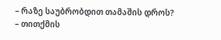– რაზე საუბრობდით თამაშის დროს?
– თითქმის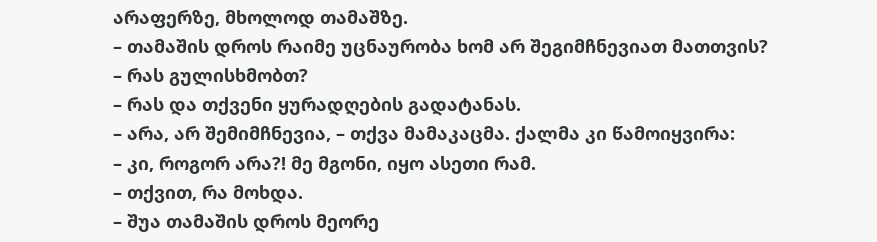არაფერზე, მხოლოდ თამაშზე.
– თამაშის დროს რაიმე უცნაურობა ხომ არ შეგიმჩნევიათ მათთვის?
– რას გულისხმობთ?
– რას და თქვენი ყურადღების გადატანას.
– არა, არ შემიმჩნევია, – თქვა მამაკაცმა. ქალმა კი წამოიყვირა:
– კი, როგორ არა?! მე მგონი, იყო ასეთი რამ.
– თქვით, რა მოხდა.
– შუა თამაშის დროს მეორე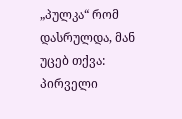„პულკა“ რომ დასრულდა, მან უცებ თქვა: პირველი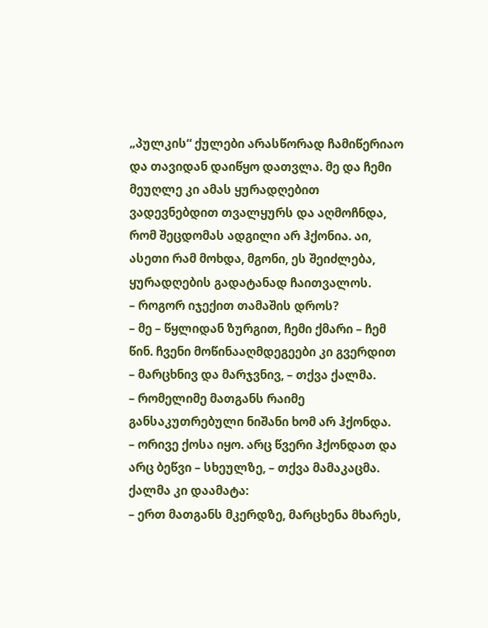„პულკის“ ქულები არასწორად ჩამიწერიაო და თავიდან დაიწყო დათვლა. მე და ჩემი მეუღლე კი ამას ყურადღებით ვადევნებდით თვალყურს და აღმოჩნდა, რომ შეცდომას ადგილი არ ჰქონია. აი, ასეთი რამ მოხდა, მგონი, ეს შეიძლება, ყურადღების გადატანად ჩაითვალოს.
– როგორ იჯექით თამაშის დროს?
– მე – წყლიდან ზურგით, ჩემი ქმარი – ჩემ წინ. ჩვენი მოწინააღმდეგეები კი გვერდით – მარცხნივ და მარჯვნივ, – თქვა ქალმა.
– რომელიმე მათგანს რაიმე განსაკუთრებული ნიშანი ხომ არ ჰქონდა.
– ორივე ქოსა იყო. არც წვერი ჰქონდათ და არც ბეწვი – სხეულზე, – თქვა მამაკაცმა. ქალმა კი დაამატა:
– ერთ მათგანს მკერდზე, მარცხენა მხარეს,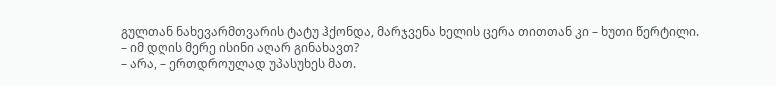გულთან ნახევარმთვარის ტატუ ჰქონდა, მარჯვენა ხელის ცერა თითთან კი – ხუთი წერტილი.
– იმ დღის მერე ისინი აღარ გინახავთ?
– არა, – ერთდროულად უპასუხეს მათ.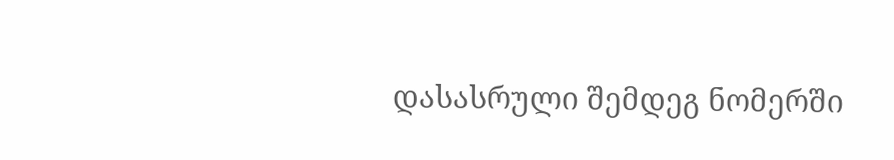დასასრული შემდეგ ნომერში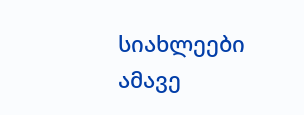სიახლეები ამავე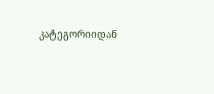კატეგორიიდან